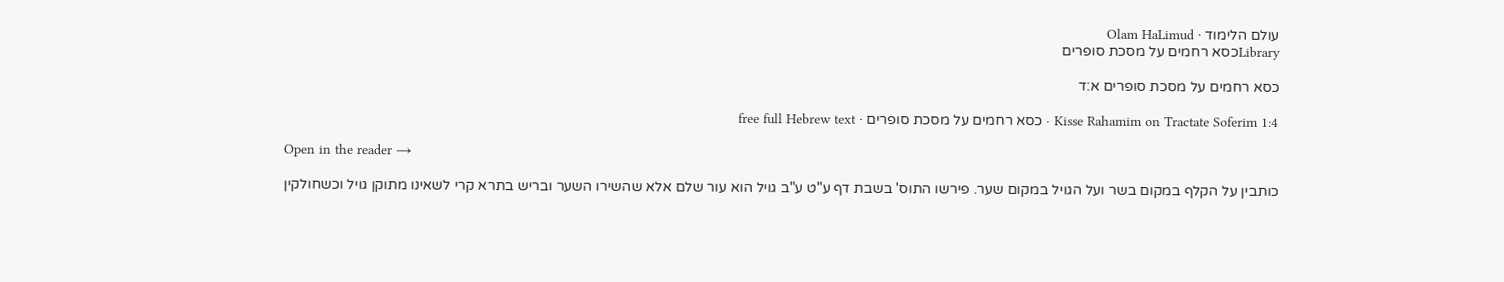עולם הלימוד · Olam HaLimud
Libraryכסא רחמים על מסכת סופרים

כסא רחמים על מסכת סופרים א:ד

Kisse Rahamim on Tractate Soferim 1:4 · כסא רחמים על מסכת סופרים · free full Hebrew text

Open in the reader →

כותבין על הקלף במקום בשר ועל הגויל במקום שער. פירשו התוס' בשבת דף ע"ט ע"ב גויל הוא עור שלם אלא שהשירו השער ובריש בתרא קרי לשאינו מתוקן גויל וכשחולקין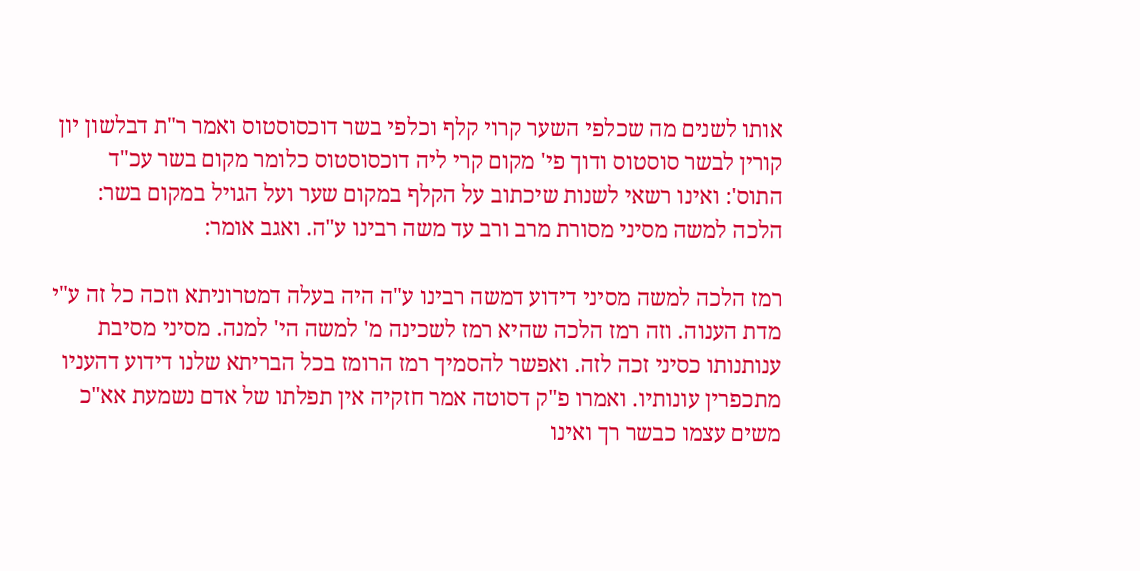אותו לשנים מה שכלפי השער קרוי קלף וכלפי בשר דוכסוסטוס ואמר ר"ת דבלשון יון קורין לבשר סוסטוס ודוך פי' מקום קרי ליה דוכסוסטוס כלומר מקום בשר עכ"ד התוס': ואינו רשאי לשנות שיכתוב על הקלף במקום שער ועל הגויל במקום בשר: הלכה למשה מסיני מסורת מרב ורב עד משה רבינו ע"ה. ואגב אומר:

רמז הלכה למשה מסיני דידוע דמשה רבינו ע"ה היה בעלה דמטרוניתא וזכה כל זה ע"י מדת הענוה. וזה רמז הלכה שהיא רמז לשכינה מ' למשה הי' למנה. מסיני מסיבת ענותנותו כסיני זכה לזה. ואפשר להסמיך רמז הרומז בכל הבריתא שלנו דידוע דהעניו מתכפרין עונותיו. ואמרו פ"ק דסוטה אמר חזקיה אין תפלתו של אדם נשמעת אא"כ משים עצמו כבשר רך ואינו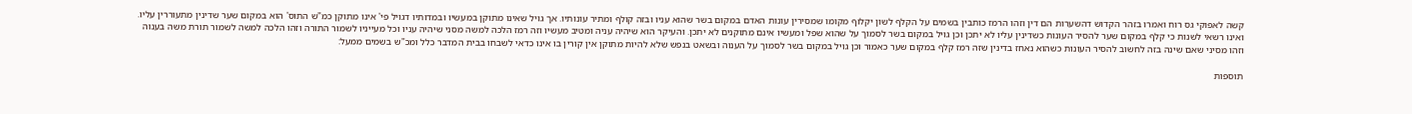קשה לאפוקי גס רוח ואמרו בזהר הקדוש דהשערות הם דין וזהו הרמז כותבין בשמים על הקלף לשון יקלוף מקומו שמסירין עונות האדם במקום בשר שהוא עניו ובזה קולף ומתיר עונותיו. אך גויל שאינו מתוקן במעשיו ובמדותיו דגויל פי' אינו מתוקן כמ"ש התוס' הוא במקום שער שדינין מתעוררין עליו. ואינו רשאי לשנות כי קלף במקום שער להסיר העונות כשדינין עליו לא יתכן וכן גויל במקום בשר לסמוך על שהוא שפל ומעשיו אינם מתוקנים לא יתכן. והעיקר הוא שיהיה עניה ומטיב מעשיו וזה רמז הלכה למשה מסני שיהיה עניו וכל מעייניו לשמור התורה וזהו הלכה למשה לשמור תורת משה בענוה וזהו מסיני שאם שינה בזה לחשוב להסיר העונות כשהוא נאחז בדינין שזה רמז קלף במקום שער כאמור וכן גויל במקום בשר לסמוך על הענוה ובשאט בנפש שלא להיות מתוקן אין קורין בו אינו כדאי לשבחו בבית המדבר כלל ומכ"ש בשמים ממעל:

תוספות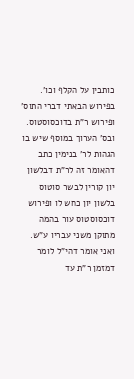כותבין על הקלף וכו'. בפירוש הבאתי דברי התוס' ופירוש ר"ת בדוכסוסטוס. ובס' הערוך במוסף שיש בו הגהות לר' בנימין כתב דהאומר זה לר"ת דבלשון יון קורין לבשר סוטוס בלשון יון כחש לו ופירוש דוכסוסטוס עור בהמה מתוקן משני עבריו ע"ש. ואני אומר דהי"ל לומר דמזמן ר"ת עד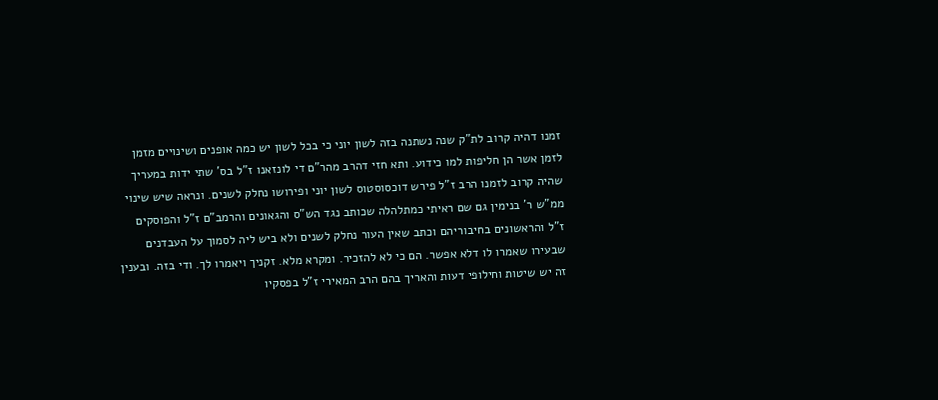זמנו דהיה קרוב לת"ק שנה נשתנה בזה לשון יוני כי בכל לשון יש כמה אופנים ושינויים מזמן לזמן אשר הן חליפות למו כידוע. ותא חזי דהרב מהר"ם די לונזאנו ז"ל בס' שתי ידות במעריך שהיה קרוב לזמנו הרב ז"ל פירש דוכסוסטוס לשון יוני ופירושו נחלק לשנים. ונראה שיש שינוי ממ"ש ר' בנימין גם שם ראיתי כמתלהלה שכותב נגד הש"ס והגאונים והרמב"ם ז"ל והפוסקים ז"ל והראשונים בחיבוריהם וכתב שאין העור נחלק לשנים ולא ביש ליה לסמוך על העבדנים שבעירו שאמרו לו דלא אפשר. הם כי לא להזכיר. ומקרא מלא. זקניך ויאמרו לך. ודי בזה. ובענין זה יש שיטות וחילופי דעות והאריך בהם הרב המאירי ז"ל בפסקיו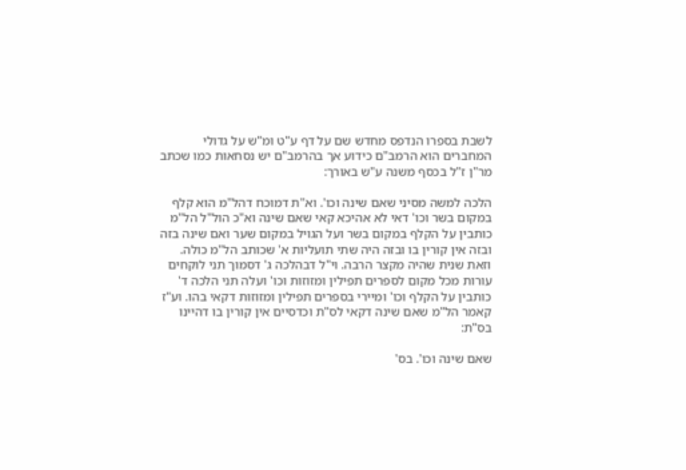לשבת בספרו הנדפס מחדש שם על דף ע"ט ומ"ש על גדולי המחברים הוא הרמב"ם כידוע אך בהרמב"ם יש נסחאות כמו שכתב מר"ן ז"ל בכסף משנה ע"ש באורך:

הלכה למשה מסיני שאם שינה וכו'. וא"ת דמוכח דהל"מ הוא קלף במקום בשר וכו' דאי לא אהיכא קאי שאם שינה וא"כ הול"ל הל"מ כותבין על הקלף במקום בשר ועל הגויל במקום שער ואם שינה בזה ובזה אין קורין בו ובזה היה שתי תועליות א' שכותב הל"מ כולה. וזאת שנית שהיה מקצר הרבה. וי"ל דבהלכה ג' דסמוך תני לוקחים עורות מכל מקום לספרים תפילין ומזוזות וכו' ועלה תני הלכה ד' כותבין על הקלף וכו' ומיירי בספרים תפילין ומזוזות דקאי בהו. וע"ז קאמר הל"מ שאם שינה דקאי לס"ת וכדסיים אין קורין בו דהיינו בס"ת:

שאם שינה וכו'. בס'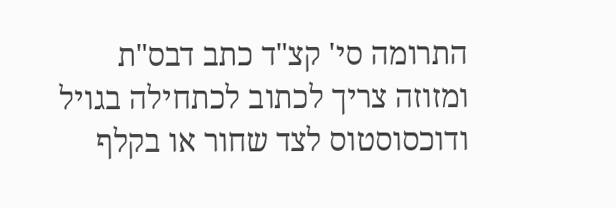התרומה סי' קצ"ד כתב דבס"ת ומזוזה צריך לכתוב לכתחילה בגויל ודוכסוסטוס לצד שחור או בקלף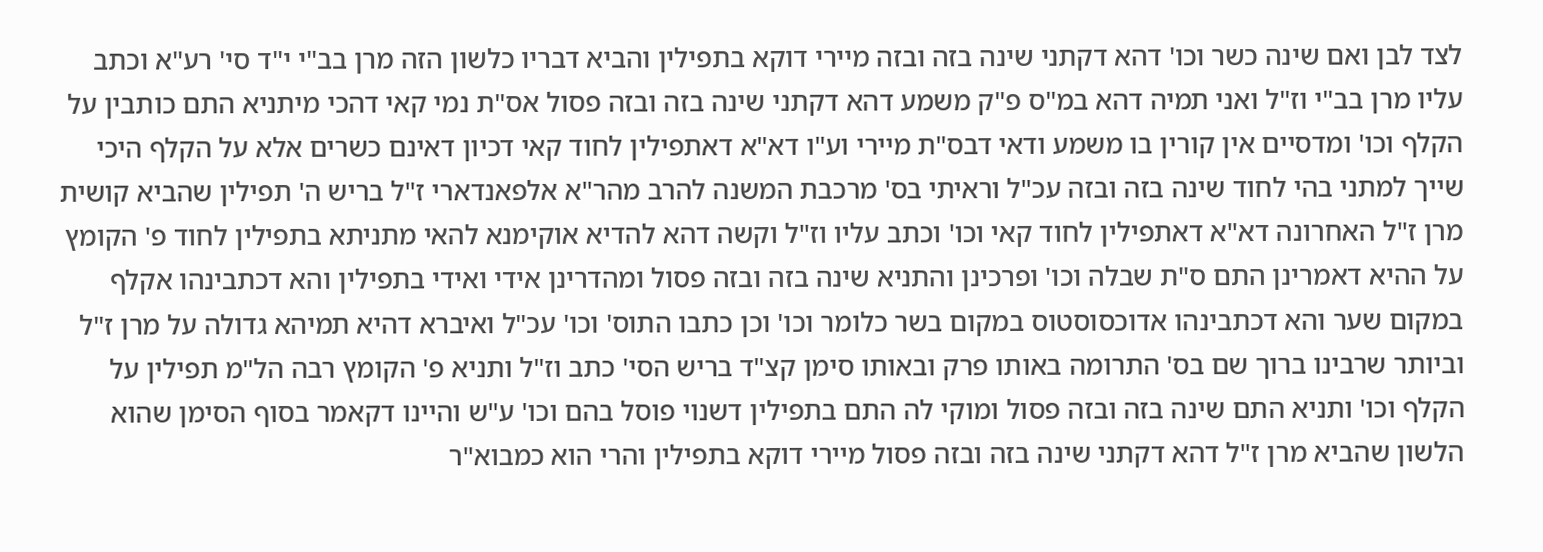לצד לבן ואם שינה כשר וכו' דהא דקתני שינה בזה ובזה מיירי דוקא בתפילין והביא דבריו כלשון הזה מרן בב"י י"ד סי' רע"א וכתב עליו מרן בב"י וז"ל ואני תמיה דהא במ"ס פ"ק משמע דהא דקתני שינה בזה ובזה פסול אס"ת נמי קאי דהכי מיתניא התם כותבין על הקלף וכו' ומדסיים אין קורין בו משמע ודאי דבס"ת מיירי וע"ו דא"א דאתפילין לחוד קאי דכיון דאינם כשרים אלא על הקלף היכי שייך למתני בהי לחוד שינה בזה ובזה עכ"ל וראיתי בס' מרכבת המשנה להרב מהר"א אלפאנדארי ז"ל בריש ה' תפילין שהביא קושית מרן ז"ל האחרונה דא"א דאתפילין לחוד קאי וכו' וכתב עליו וז"ל וקשה דהא להדיא אוקימנא להאי מתניתא בתפילין לחוד פ' הקומץ על ההיא דאמרינן התם ס"ת שבלה וכו' ופרכינן והתניא שינה בזה ובזה פסול ומהדרינן אידי ואידי בתפילין והא דכתבינהו אקלף במקום שער והא דכתבינהו אדוכסוסטוס במקום בשר כלומר וכו' וכן כתבו התוס' וכו' עכ"ל ואיברא דהיא תמיהא גדולה על מרן ז"ל וביותר שרבינו ברוך שם בס' התרומה באותו פרק ובאותו סימן קצ"ד בריש הסי' כתב וז"ל ותניא פ' הקומץ רבה הל"מ תפילין על הקלף וכו' ותניא התם שינה בזה ובזה פסול ומוקי לה התם בתפילין דשנוי פוסל בהם וכו' ע"ש והיינו דקאמר בסוף הסימן שהוא הלשון שהביא מרן ז"ל דהא דקתני שינה בזה ובזה פסול מיירי דוקא בתפילין והרי הוא כמבוא"ר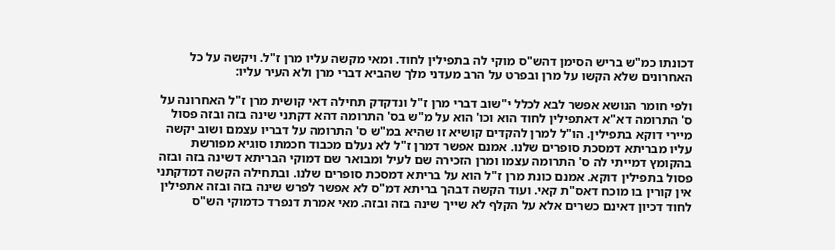דכונתו כמ"ש בריש הסימן דהש"ס מוקי לה בתפילין לחוד. ומאי מקשה עליו מרן ז"ל. ויקשה על כל האחרונים שלא הקשו על מרן ובפרט על הרב מעדני מלך שהביא דברי מרן ולא העיר עליו:

ולפי חומר הנושא אפשר לבא לכלל י"שוב דברי מרן ז"ל ונדקדק תחילה דאי קושית מרן ז"ל האחרונה על ס' התרומה דא"א דאתפילין לחוד הוא וכו' הוא על מ"ש בס' התרומה דהא דקתני שינה בזה ובזה פסול מיירי דוקא בתפילין. הו"ל למרן להקדים קושיא זו שהיא במ"ש ס' התרומה על דבריו עצמם ושוב יקשה עליו מבריתא דמסכת סופרים שלנו. אמנם אפשר דמרן ז"ל לא נעלם מכבוד חכמתו סוגיא מפורשת בהקומץ דמייתי לה ס' התרומה עצמו ומרן הזכירה שם לעיל ומבואר שם דמוקי הבריתא דשינה בזה ובזה פסול בתפילין דוקא. אמנם כונת מרן ז"ל הוא על בריתא דמסכת סופרים שלנו. ובתחילה הקשה דמדקתני אין קורין בו מוכח דאס"ת קאי. ועוד הקשה דבהך בריתא דמ"ס לא אפשר לפרש שינה בזה ובזה אתפילין לחוד דכיון דאינם כשרים אלא על הקלף לא שייך שינה בזה ובזה. מאי אמרת דנפרד כדמוקי הש"ס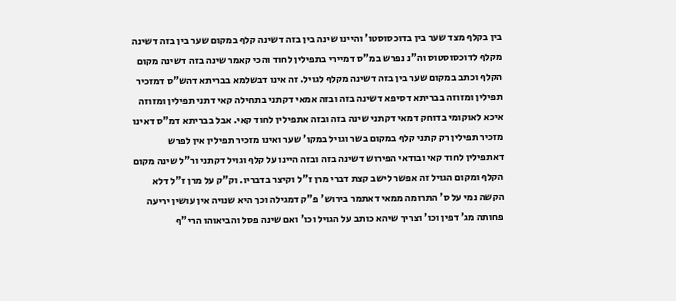בין בקלף מצד שער בין בדוכסוסטו' והיינו שינה בין בזה דשינה קלף במקום שער בין בזה דשינה מקלף לדוכסוסטוס וה"נ נפרש במ"ס דמיירי בתפילין לחוד והכי קאמר שינה בזה דשינה מקום הקלף וכתב במקום שער בין בזה דשינה מקלף לגויל. זה אינו דבשלמא בבריתא דהש"ס דמזכיר תפילין ומזוזה בבריתא דסיפא דשינה בזה ובזה אמאי דקתני בתחילה קאי דתני תפילין ומזוזה איכא לאוקומי בדוחק דמאי דקתני שינה בזה ובזה אתפילין לחוד קאי. אבל בבריתא דמ"ס דאינו מזכיר תפילין רק קתני קלף במקום בשר וגויל במקו' שער ואינו מזכיר תפילין אין לפרש דאתפילין לחוד קאי ובודאי הפירוש דשינה בזה ובזה היינו על קלף וגויל דקתני ור"ל שינה מקום הקלף ומקום הגויל זה אפשר לישב קצת דברי מרן ז"ל וקיצר בדבריו. וק"ק על מרן ז"ל דלא הקשה נמי על ס' התרומה ממאי דאתמר בירוש' פ"ק דמגילה וכך היא שנויה אין עושין יריעה פחותה מג' דפין וכו' וצריך שיהא כותב על הגויל וכו' ואם שינה פסל והביאוהו הרי"ף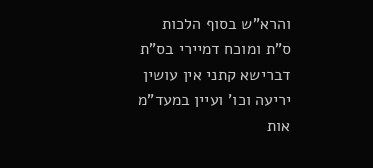והרא"ש בסוף הלכות ס"ת ומוכח דמיירי בס"ת דברישא קתני אין עושין יריעה וכו' ועיין במעד"מ אות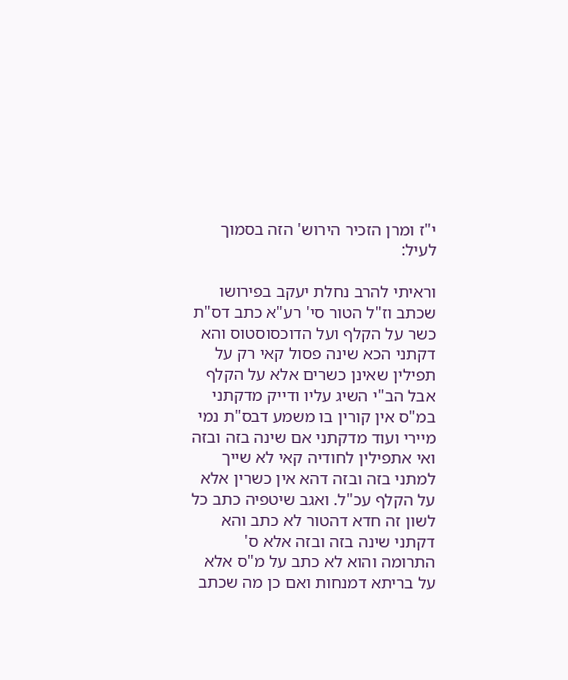י"ז ומרן הזכיר הירוש' הזה בסמוך לעיל:

וראיתי להרב נחלת יעקב בפירושו שכתב וז"ל הטור סי' רע"א כתב דס"ת כשר על הקלף ועל הדוכסוסטוס והא דקתני הכא שינה פסול קאי רק על תפילין שאינן כשרים אלא על הקלף אבל הב"י השיג עליו ודייק מדקתני במ"ס אין קורין בו משמע דבס"ת נמי מיירי ועוד מדקתני אם שינה בזה ובזה ואי אתפילין לחודיה קאי לא שייך למתני בזה ובזה דהא אין כשרין אלא על הקלף עכ"ל. ואגב שיטפיה כתב כל לשון זה חדא דהטור לא כתב והא דקתני שינה בזה ובזה אלא ס' התרומה והוא לא כתב על מ"ס אלא על בריתא דמנחות ואם כן מה שכתב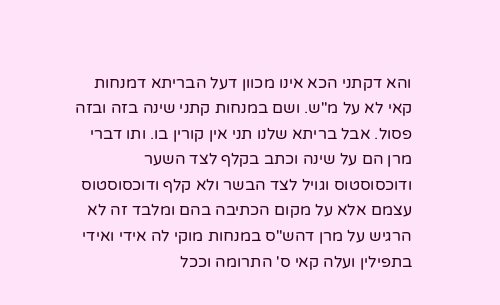והא דקתני הכא אינו מכוון דעל הבריתא דמנחות קאי לא על מ"ש. ושם במנחות קתני שינה בזה ובזה פסול. אבל בריתא שלנו תני אין קורין בו. ותו דברי מרן הם על שינה וכתב בקלף לצד השער ודוכסוסטוס וגויל לצד הבשר ולא קלף ודוכסוסטוס עצמם אלא על מקום הכתיבה בהם ומלבד זה לא הרגיש על מרן דהש"ס במנחות מוקי לה אידי ואידי בתפילין ועלה קאי ס' התרומה וככל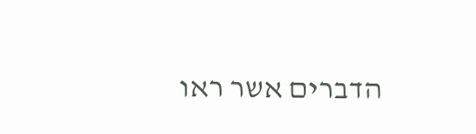הדברים אשר ראו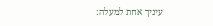עיניך אחת למעלה: